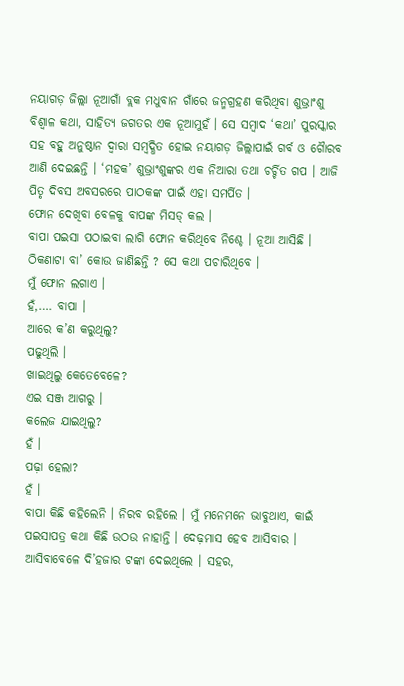ନୟାଗଡ଼ ଜିଲ୍ଲା ନୂଆଗାଁ ବ୍ଲକ ମଧୁବାନ ଗାଁରେ ଜନ୍ମଗ୍ରହଣ କରିଥିବା ଶୁଭ୍ରାଂଶୁ ବିଶ୍ୱାଳ କଥା, ସାହିତ୍ୟ ଜଗତର ଏକ ନୂଆମୁହଁ । ସେ ସମ୍ବାଦ ‘କଥା’ ପୁରସ୍କାର ସହ ବହୁ ଅନୁଷ୍ଠାନ ଦ୍ୱାରା ସମ୍ବଦ୍ଧିତ ହୋଇ ନୟାଗଡ଼ ଜିଲ୍ଲାପାଇଁ ଗର୍ବ ଓ ଗୈାରବ ଆଣି ଦେଇଛନ୍ତି । ‘ମହକ’ ଶୁଭ୍ରାଂଶୁଙ୍କର ଏକ ନିଆରା ତଥା ଚର୍ଚ୍ଚିତ ଗପ । ଆଜି ପିତୃ ଦିବସ ଅବସରରେ ପାଠକଙ୍କ ପାଇଁ ଏହା ସମର୍ପିତ ।
ଫୋନ ଦେଖିବା ବେଳକୁ ବାପଙ୍କ ମିସଡ୍ କଲ ।
ବାପା ପଇସା ପଠାଇବା ଲାଗି ଫୋନ କରିଥିବେ ନିଶ୍ଚେ । ନୂଆ ଆସିଛି । ଠିକଣାଟା ବା’ କୋଉ ଜାଣିଛନ୍ତି ? ସେ କଥା ପଚାରିଥିବେ ।
ମୁଁ ଫୋନ ଲଗାଏ ।
ହଁ,…. ବାପା ।
ଆରେ କ’ଣ କରୁଥିଲୁ?
ପଢୁଥିଲି ।
ଖାଇଥିଲୁ କେତେବେଳେ?
ଏଇ ସଞ୍ଜ ଆଗରୁ ।
କଲେଜ ଯାଇଥିଲୁ?
ହଁ ।
ପଢ଼ା ହେଲା?
ହଁ ।
ବାପା କିଛି କହିଲେନି । ନିରବ ରହିଲେ । ମୁଁ ମନେମନେ ଭାବୁଥାଏ, କାଇଁ ପଇସାପତ୍ର କଥା କିଛି ଉଠଉ ନାହାନ୍ତି । ଦେଢ଼ମାସ ହେବ ଆସିବାର । ଆସିବାବେଳେ ଦି’ହଜାର ଟଙ୍କା ଦେଇଥିଲେ । ସହର,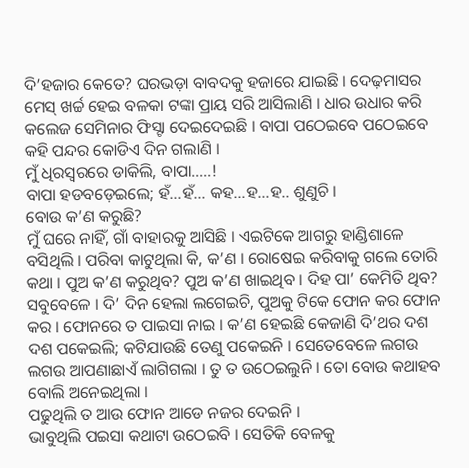ଦି’ହଜାର କେତେ? ଘରଭଡ଼ା ବାବଦକୁ ହଜାରେ ଯାଇଛି । ଦେଢ଼ମାସର ମେସ୍ ଖର୍ଚ୍ଚ ହେଇ ବଳକା ଟଙ୍କା ପ୍ରାୟ ସରି ଆସିଲାଣି । ଧାର ଉଧାର କରି କଲେଜ ସେମିନାର ଫିସ୍ଟା ଦେଇଦେଇଛି । ବାପା ପଠେଇବେ ପଠେଇବେ କହି ପନ୍ଦର କୋଡିଏ ଦିନ ଗଲାଣି ।
ମୁଁ ଧିରସ୍ୱରରେ ଡାକିଲି, ବାପା…..!
ବାପା ହଡବଡ଼େଇଲେ; ହଁ…ହଁ… କହ…ହ…ହ.. ଶୁଣୁଚି ।
ବୋଉ କ’ଣ କରୁଛି?
ମୁଁ ଘରେ ନାହିଁ, ଗାଁ ବାହାରକୁ ଆସିଛି । ଏଇଟିକେ ଆଗରୁ ହାଣ୍ଡିଶାଳେ ବସିଥିଲି । ପରିବା କାଟୁଥିଲା କି, କ’ଣ । ରୋଷେଇ କରିବାକୁ ଗଲେ ତୋରି କଥା । ପୁଅ କ’ଣ କରୁଥିବ? ପୁଅ କ’ଣ ଖାଇଥିବ । ଦିହ ପା’ କେମିତି ଥିବ? ସବୁବେଳେ । ଦି’ ଦିନ ହେଲା ଲଗେଇଚି, ପୁଅକୁ ଟିକେ ଫୋନ କର ଫୋନ କର । ଫୋନରେ ତ ପାଇସା ନାଇ । କ’ଣ ହେଇଛି କେଜାଣି ଦି’ଥର ଦଶ ଦଶ ପକେଇଲି; କଟିଯାଉଛି ତେଣୁ ପକେଇନି । ସେତେବେଳେ ଲଗଉ ଲଗଉ ଆପଣାଛାଏଁ ଲାଗିଗଲା । ତୁ ତ ଉଠେଇଲୁନି । ତୋ ବୋଉ କଥାହବ ବୋଲି ଅନେଇଥିଲା ।
ପଢୁଥିଲି ତ ଆଉ ଫୋନ ଆଡେ ନଜର ଦେଇନି ।
ଭାବୁଥିଲି ପଇସା କଥାଟା ଉଠେଇବି । ସେତିକି ବେଳକୁ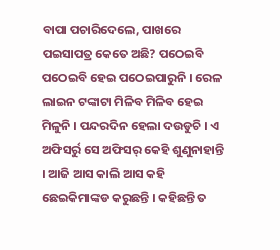ବାପା ପଚାରିଦେଲେ, ପାଖରେ ପଇସାପତ୍ର କେତେ ଅଛି? ପଠେଇବି ପଠେଇବି ହେଇ ପଠେଇପାରୁନି । ରେଳ ଲାଇନ ଟଙ୍କାଟା ମିଳିବ ମିଳିବ ହେଇ ମିଳୁନି । ପନ୍ଦରଦିନ ହେଲା ଦଉଡୁଚି । ଏ ଅଫିସର୍ରୁ ସେ ଅଫିସର୍ କେହି ଶୁଣୁନାହାନ୍ତି । ଆଜି ଆସ କାଲି ଆସ କହି ଛେଇକିମାଙ୍କଡ କରୁଛନ୍ତି । କହିଛନ୍ତି ତ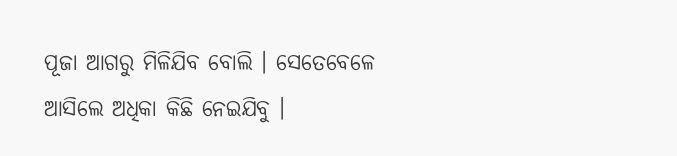ପୂଜା ଆଗରୁ ମିଳିଯିବ ବୋଲି । ସେତେବେଳେ ଆସିଲେ ଅଧିକା କିଛି ନେଇଯିବୁ ।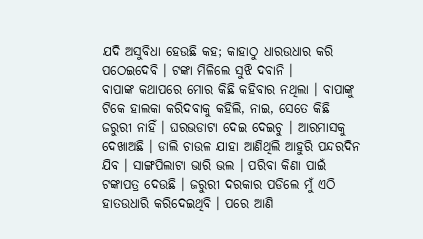ଯଦି ଅସୁବିଧା ହେଉଛି କହ; କାହାଠୁ ଧାରଉଧାର କରି ପଠେଇଦେବି । ଟଙ୍କା ମିଳିଲେ ସୁଝି ଦବାନି ।
ବାପାଙ୍କ କଥାପରେ ମୋର କିଛି କହିବାର ନଥିଲା । ବାପାଙ୍କୁ ଟିକେ ହାଲକା କରିଦବାକୁ କହିଲି, ନାଇ, ସେତେ କିଛି ଜରୁରୀ ନାହିଁ । ଘରଭଡାଟା ଦେଇ ଦେଇଚୁ । ଆରମାସକୁ ଦେଖାଅଛି । ଡାଲି ଚାଉଳ ଯାହା ଆଣିଥିଲି ଆହୁରି ପନ୍ଦରଦିନ ଯିବ । ସାଙ୍ଗପିଲାଟା ଭାରି ଭଲ । ପରିବା କିଣା ପାଇଁ ଟଙ୍କାପତ୍ର ଦେଉଛି । ଜରୁରୀ ଦରକାର ପଡିଲେ ମୁଁ ଏଠି ହାତଉଧାରି କରିଦେଇଥିବି । ପରେ ଆଣି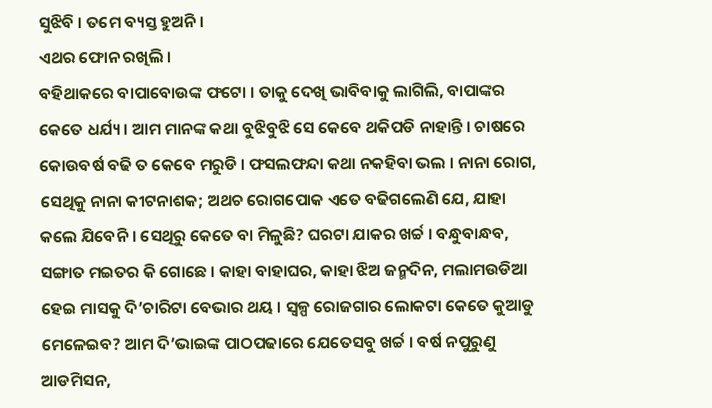ସୁଝିବି । ତମେ ବ୍ୟସ୍ତ ହୁଅନି ।
ଏଥର ଫୋନ ରଖିଲି ।
ବହିଥାକରେ ବାପାବୋଉଙ୍କ ଫଟୋ । ତାକୁ ଦେଖି ଭାବିବାକୁ ଲାଗିଲି, ବାପାଙ୍କର କେତେ ଧର୍ଯ୍ୟ । ଆମ ମାନଙ୍କ କଥା ବୁଝିବୁଝି ସେ କେବେ ଥକିପଡି ନାହାନ୍ତି । ଚାଷରେ କୋଉବର୍ଷ ବଢି ତ କେବେ ମରୁଡି । ଫସଲଫନ୍ଦା କଥା ନକହିବା ଭଲ । ନାନା ରୋଗ, ସେଥିକୁ ନାନା କୀଟନାଶକ; ଅଥଚ ରୋଗପୋକ ଏତେ ବଢିଗଲେଣି ଯେ, ଯାହା କଲେ ଯିବେନି । ସେଥିରୁ କେତେ ବା ମିଳୁଛି? ଘରଟା ଯାକର ଖର୍ଚ୍ଚ । ବନ୍ଧୁବାନ୍ଧବ, ସଙ୍ଗାତ ମଇତର କି ଗୋଛେ । କାହା ବାହାଘର, କାହା ଝିଅ ଜନ୍ମଦିନ, ମଲାମଉଡିଆ ହେଇ ମାସକୁ ଦି’ଚାରିଟା ବେଭାର ଥୟ । ସ୍ୱଳ୍ପ ରୋଜଗାର ଲୋକଟା କେତେ କୁଆଡୁ ମେଳେଇବ? ଆମ ଦି’ଭାଇଙ୍କ ପାଠପଢାରେ ଯେତେସବୁ ଖର୍ଚ୍ଚ । ବର୍ଷ ନପୁରୁଣୁ ଆଡମିସନ,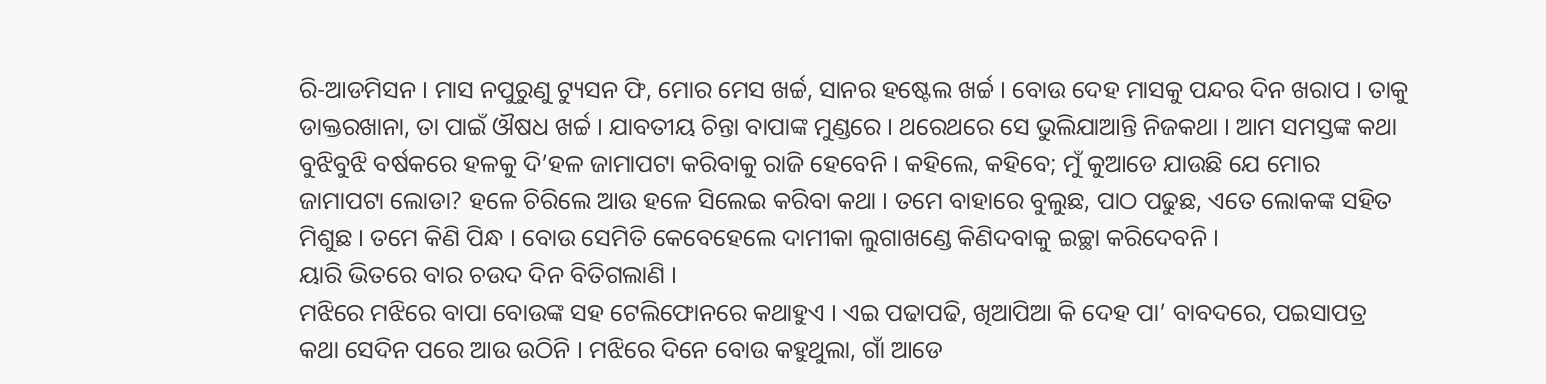ରି-ଆଡମିସନ । ମାସ ନପୁରୁଣୁ ଟ୍ୟୁସନ ଫି, ମୋର ମେସ ଖର୍ଚ୍ଚ, ସାନର ହଷ୍ଟେଲ ଖର୍ଚ୍ଚ । ବୋଉ ଦେହ ମାସକୁ ପନ୍ଦର ଦିନ ଖରାପ । ତାକୁ ଡାକ୍ତରଖାନା, ତା ପାଇଁ ଔଷଧ ଖର୍ଚ୍ଚ । ଯାବତୀୟ ଚିନ୍ତା ବାପାଙ୍କ ମୁଣ୍ଡରେ । ଥରେଥରେ ସେ ଭୁଲିଯାଆନ୍ତି ନିଜକଥା । ଆମ ସମସ୍ତଙ୍କ କଥା ବୁଝିବୁଝି ବର୍ଷକରେ ହଳକୁ ଦି’ହଳ ଜାମାପଟା କରିବାକୁ ରାଜି ହେବେନି । କହିଲେ, କହିବେ; ମୁଁ କୁଆଡେ ଯାଉଛି ଯେ ମୋର ଜାମାପଟା ଲୋଡା? ହଳେ ଚିରିଲେ ଆଉ ହଳେ ସିଲେଇ କରିବା କଥା । ତମେ ବାହାରେ ବୁଲୁଛ, ପାଠ ପଢୁଛ, ଏତେ ଲୋକଙ୍କ ସହିତ ମିଶୁଛ । ତମେ କିଣି ପିନ୍ଧ । ବୋଉ ସେମିତି କେବେହେଲେ ଦାମୀକା ଲୁଗାଖଣ୍ଡେ କିଣିଦବାକୁ ଇଚ୍ଛା କରିଦେବନି ।
ୟାରି ଭିତରେ ବାର ଚଉଦ ଦିନ ବିତିଗଲାଣି ।
ମଝିରେ ମଝିରେ ବାପା ବୋଉଙ୍କ ସହ ଟେଲିଫୋନରେ କଥାହୁଏ । ଏଇ ପଢାପଢି, ଖିଆପିଆ କି ଦେହ ପା’ ବାବଦରେ, ପଇସାପତ୍ର କଥା ସେଦିନ ପରେ ଆଉ ଉଠିନି । ମଝିରେ ଦିନେ ବୋଉ କହୁଥୁଲା, ଗାଁ ଆଡେ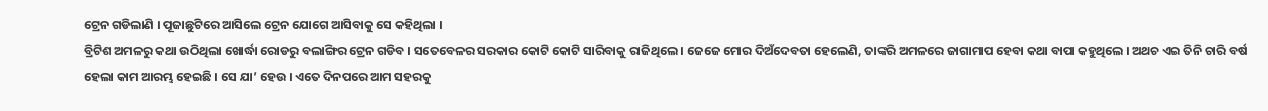ଟ୍ରେନ ଗଡିଲାଣି । ପୂଜାଛୁଟିରେ ଆସିଲେ ଟ୍ରେନ ଯୋଗେ ଆସିବାକୁ ସେ କହିଥିଲା ।
ବ୍ରିଟିଶ ଅମଳରୁ କଥା ଉଠିଥିଲା ଖୋର୍ଦ୍ଧା ରୋଡରୁ ବଲାଙ୍ଗିର ଟ୍ରେନ ଗଡିବ । ସତେବେଳର ସରକାର କୋଟି କୋଟି ସାରିବାକୁ ରାଜିଥିଲେ । ଜେଜେ ମୋର ଦିଅଁଦେବତା ହେଲେଣି, ତାଙ୍କରି ଅମଳରେ ଜାଗାମାପ ହେବା କଥା ବାପା କହୁଥିଲେ । ଅଥଚ ଏଇ ତିନି ଚାରି ବର୍ଷ ହେଲା କାମ ଆରମ୍ଭ ହେଇଛି । ସେ ଯା’ ହେଉ । ଏତେ ଦିନପରେ ଆମ ସହରକୁ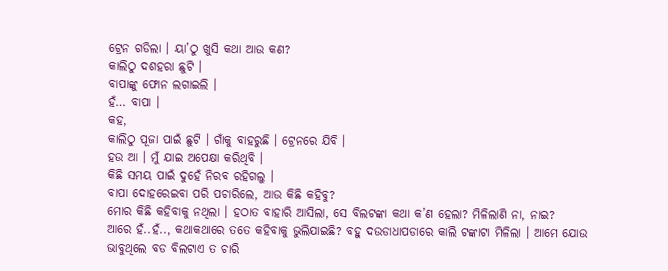ଟ୍ରେନ ଗଡିଲା । ୟା’ଠୁ ଖୁସି କଥା ଆଉ କଣ?
କାଲିଠୁ ଦଶହରା ଛୁଟି ।
ବାପାଙ୍କୁ ଫୋନ ଲଗାଇଲି ।
ହଁ… ବାପା ।
କହ,
କାଲିଠୁ ପୂଜା ପାଇଁ ଛୁଟି । ଗାଁକୁ ବାହରୁଛି । ଟ୍ରେନରେ ଯିବି ।
ହଉ ଆ । ମୁଁ ଯାଇ ଅପେକ୍ଷା କରିଥିବି ।
କିଛି ସମୟ ପାଇଁ ଦୁହେଁ ନିରବ ରହିଗଲୁ ।
ବାପା ଦୋହରେଇବା ପରି ପଚାରିଲେ, ଆଉ କିଛି କହିବୁ?
ମୋର କିଛି କହିବାକୁ ନଥିଲା । ହଠାତ ବାହାରି ଆସିଲା, ସେ ବିଲଟଙ୍କା କଥା କ’ଣ ହେଲା? ମିଳିଲାଣି ନା, ନାଇ?
ଆରେ ହଁ..ହଁ.., କଥାକଥାରେ ତତେ କହିବାକୁ ଭୁଲିଯାଇଛି? ବହୁ ଦଉଡାଧାପଡାରେ କାଲି ଟଙ୍କାଟା ମିଳିଲା । ଆମେ ଯୋଉ ଭାବୁଥିଲେ ବଡ ବିଲଟାଏ ତ ଚାରି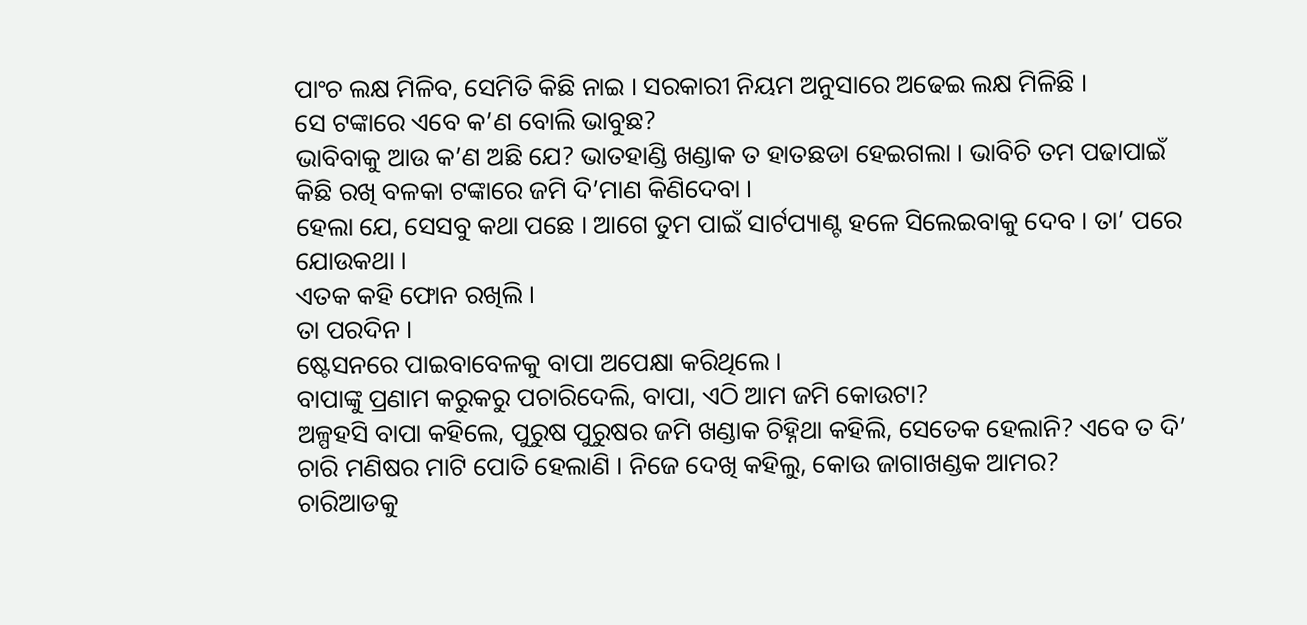ପାଂଚ ଲକ୍ଷ ମିଳିବ, ସେମିତି କିଛି ନାଇ । ସରକାରୀ ନିୟମ ଅନୁସାରେ ଅଢେଇ ଲକ୍ଷ ମିଳିଛି ।
ସେ ଟଙ୍କାରେ ଏବେ କ’ଣ ବୋଲି ଭାବୁଛ?
ଭାବିବାକୁ ଆଉ କ’ଣ ଅଛି ଯେ? ଭାତହାଣ୍ଡି ଖଣ୍ଡାକ ତ ହାତଛଡା ହେଇଗଲା । ଭାବିଚି ତମ ପଢାପାଇଁ କିଛି ରଖି ବଳକା ଟଙ୍କାରେ ଜମି ଦି’ମାଣ କିଣିଦେବା ।
ହେଲା ଯେ, ସେସବୁ କଥା ପଛେ । ଆଗେ ତୁମ ପାଇଁ ସାର୍ଟପ୍ୟାଣ୍ଟ ହଳେ ସିଲେଇବାକୁ ଦେବ । ତା’ ପରେ ଯୋଉକଥା ।
ଏତକ କହି ଫୋନ ରଖିଲି ।
ତା ପରଦିନ ।
ଷ୍ଟେସନରେ ପାଇବାବେଳକୁ ବାପା ଅପେକ୍ଷା କରିଥିଲେ ।
ବାପାଙ୍କୁ ପ୍ରଣାମ କରୁକରୁ ପଚାରିଦେଲି, ବାପା, ଏଠି ଆମ ଜମି କୋଉଟା?
ଅଳ୍ପହସି ବାପା କହିଲେ, ପୁରୁଷ ପୁରୁଷର ଜମି ଖଣ୍ଡାକ ଚିହ୍ନିଥା କହିଲି, ସେତେକ ହେଲାନି? ଏବେ ତ ଦି’ ଚାରି ମଣିଷର ମାଟି ପୋତି ହେଲାଣି । ନିଜେ ଦେଖି କହିଲୁ, କୋଉ ଜାଗାଖଣ୍ଡକ ଆମର?
ଚାରିଆଡକୁ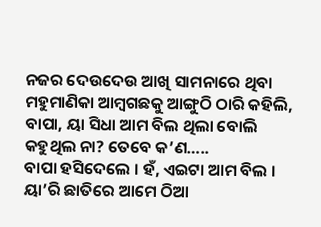ନଜର ଦେଉଦେଉ ଆଖି ସାମନାରେ ଥିବା ମହୁମାଣିକା ଆମ୍ବଗଛକୁ ଆଙ୍ଗୁଠି ଠାରି କହିଲି, ବାପା, ୟା ସିଧା ଆମ ବିଲ ଥିଲା ବୋଲି କହୁଥିଲ ନା? ତେବେ କ’ଣ…..
ବାପା ହସିଦେଲେ । ହଁ, ଏଇଟା ଆମ ବିଲ । ୟା’ରି ଛାତିରେ ଆମେ ଠିଆ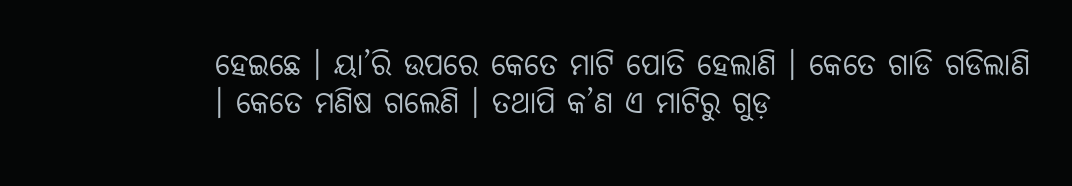ହେଇଛେ । ୟା’ରି ଉପରେ କେତେ ମାଟି ପୋତି ହେଲାଣି । କେତେ ଗାଡି ଗଡିଲାଣି । କେତେ ମଣିଷ ଗଲେଣି । ତଥାପି କ’ଣ ଏ ମାଟିରୁ ଗୁଡ଼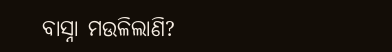ବାସ୍ନା ମଉଳିଲାଣି?